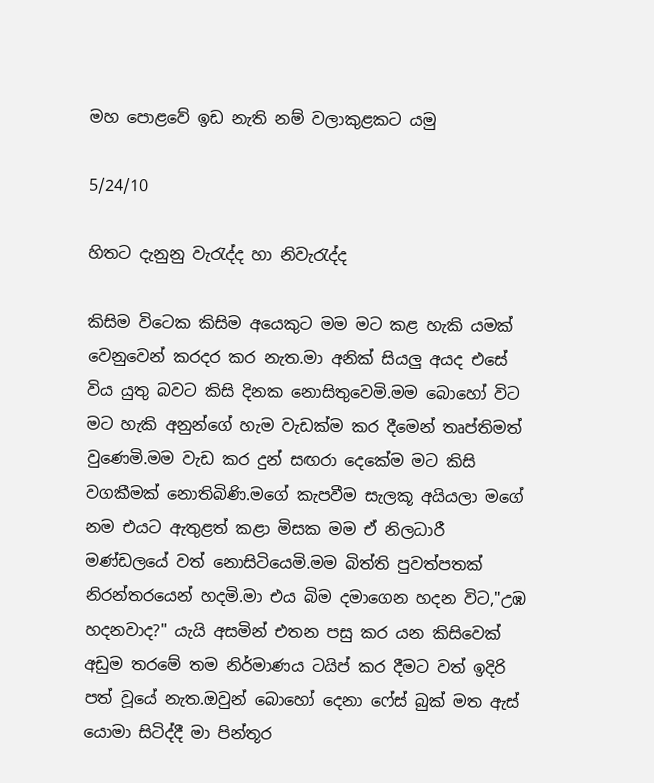මහ පොළවේ ඉඩ නැති නම් වලාකුළකට යමු

5/24/10

හිතට දැනුනු වැරැද්ද හා නිවැරැද්ද

කිසිම විටෙක කිසිම අයෙකුට මම මට කළ හැකි යමක් වෙනුවෙන් කරදර කර නැත.මා අනික් සියලු අයද එසේ විය යුතු බවට කිසි දිනක නොසිතුවෙමි.මම බොහෝ විට මට හැකි අනුන්ගේ හැම වැඩක්ම කර දීමෙන් තෘප්තිමත් වුණෙමි.මම වැඩ කර දුන් සඟරා දෙකේම මට කිසි වගකීමක් නොතිබිණි.මගේ කැපවීම සැලකූ අයියලා මගේ නම එයට ඇතුළත් කළා මිසක මම ඒ නිලධාරී මණ්ඩලයේ වත් නොසිටියෙමි.මම බිත්ති පුවත්පතක් නිරන්තරයෙන් හදමි.මා එය බිම දමාගෙන හදන විට,"උඹ හදනවාද?" යැයි අසමින් එතන පසු කර යන කිසිවෙක් අඩුම තරමේ තම නිර්මාණය ටයිප් කර දීමට වත් ඉදිරි පත් වූයේ නැත.ඔවුන් බොහෝ දෙනා ෆේස් බුක් මත ඇස් යොමා සිටිද්දී මා පින්තූර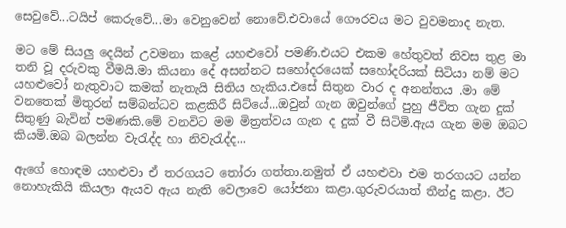සෙවුවේ...ටයිප් කෙරුවේ...මා වෙනුවෙන් නොවේ.එවායේ ගෞරවය මට වුවමනාද නැත.

මට මේ සියලු දෙයින් උවමනා කළේ යහළුවෝ පමණි.එයට එකම හේතුවත් නිවස තුළ මා තනි වූ දරුවකු වීමයි.මා කියනා දේ අසන්නට සහෝදරයෙක් සහෝදරියක් සිටියා නම් මට යහළුවෝ නැතුවාට කමක් නැතැයි සිතිය හැකිය.එසේ සිතුන වාර ද අනන්තය .මා මේ වනතෙක් මිතුරන් සම්බන්ධව කළකිරී සිට්යේ...ඔවුන් ගැන ඔවුන්ගේ පුහු ජීවිත ගැන දුක් සිතුණු බැවින් පමණකි.මේ වනවිට මම මිත්‍රත්වය ගැන ද දුක් වී සිටිමි.ඇය ගැන මම ඔබට කියමි.ඔබ බලන්න වැරැද්ද හා නිවැරැද්ද...

ඇගේ හොඳම යහළුවා ඒ තරගයට තෝරා ගත්තා.නමුත් ඒ යහළුවා එම තරගයට යන්න නොහැකියි කියලා ඇයව ඇය නැති වෙලාවෙ යෝජනා කළා.ගුරුවරයාත් තීන්දු කළා. ඊට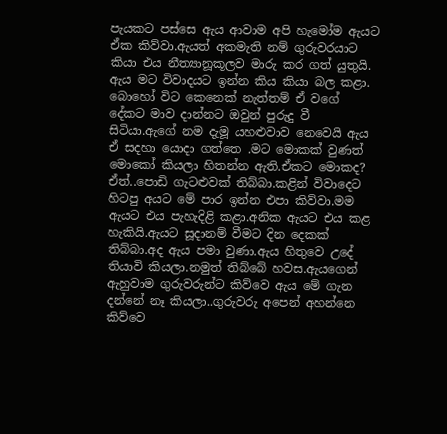පැයකට පස්සෙ ඇය ආවාම අපි හැමෝම ඇයට ඒක කිව්වා.ඇයත් අකමැති නම් ගුරුවරයාට කියා එය නීත්‍යානූකූලව මාරු කර ගත් යුතුයි. ඇය මට විවාදයට ඉන්න කිය කියා බල කළා. බොහෝ විට කෙනෙක් නැත්තම් ඒ වගේ දේකට මාව දාන්නට ඔවුන් පුරුදු වී සිටියා.ඇගේ නම දැමූ යහළුවාව නෙවෙයි ඇය ඒ සදහා යොදා ගත්තෙ .මට මොකක් වුණත් මොකෝ කියලා හිතන්න ඇති.ඒකට මොකද? ඒත්..පොඩි ගැටළුවක් තිබ්බා.කළින් විවාදෙට හිටපු අයට මේ පාර ඉන්න එපා කිව්වා.මම ඇයට එය පැහැදිළි කළා.අනික ඇයට එය කළ හැකියි.ඇයට සූදානම් වීමට දින දෙකක් තිබ්බා.අද ඇය පමා වුණා.ඇය හිතුවෙ උදේ තියාවි කියලා.නමුත් තිබ්බේ හවස.ඇයගෙන් ඇහුවාම ගුරුවරුන්ට කිව්වෙ ඇය මේ ගැන දන්නේ නෑ කියලා..ගුරුවරු අපෙන් අහන්නෙ කිව්වෙ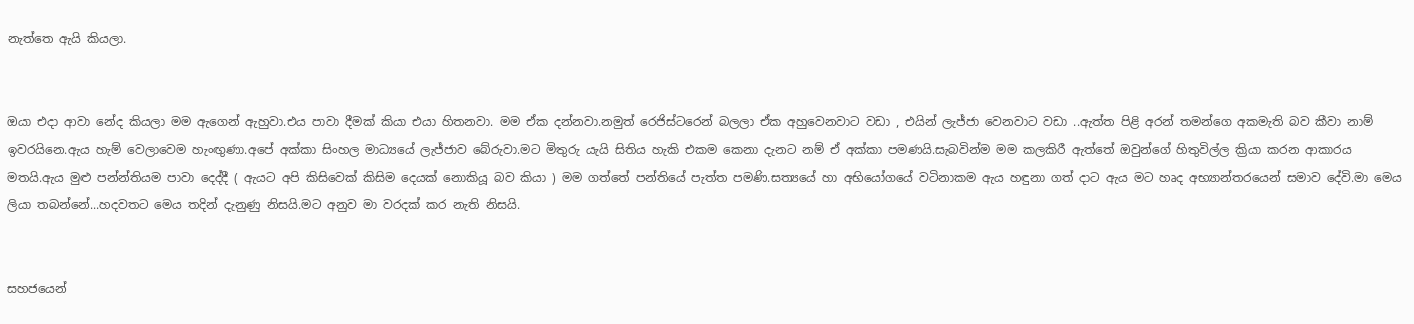නැත්තෙ ඇයි කියලා.


ඔයා එදා ආවා නේද කියලා මම ඇගෙන් ඇහුවා.එය පාවා දීමක් කියා එයා හිතනවා. මම ඒක දන්නවා.නමුත් රෙජිස්ටරෙන් බලලා ඒක අහුවෙනවාට වඩා , එයින් ලැජ්ජා වෙනවාට වඩා ..ඇත්ත පිළි අරන් තමන්ගෙ අකමැති බව කීවා නාම් ඉවරයිනෙ.ඇය හැම් වෙලාවෙම හැංඟුණා.අපේ අක්කා සිංහල මාධ්‍යයේ ලැජ්ජාව බේරුවා.මට මිතුරු යැයි සිතිය හැකි එකම කෙනා දැනට නම් ඒ අක්කා පමණයි.සැබවින්ම මම කලකිරී ඇත්තේ ඔවුන්ගේ හිතුවිල්ල ක්‍රියා කරන ආකාරය මතයි.ඇය මුළු පන්න්තියම පාවා දෙද්දී ( ඇයට අපි කිසිවෙක් කිසිම දෙයක් නොකියූ බව කියා ) මම ගත්තේ පන්තියේ පැත්ත පමණි.සත්‍යයේ හා අභියෝගයේ වටිනාකම ඇය හඳුනා ගත් දාට ඇය මට හෘද අභ්‍යාන්තරයෙන් සමාව දේවි.මා මෙය ලියා තබන්නේ...හදවතට මෙය තදින් දැනුණු නිසයි.මට අනුව මා වරදක් කර නැති නිසයි.


සහජයෙන්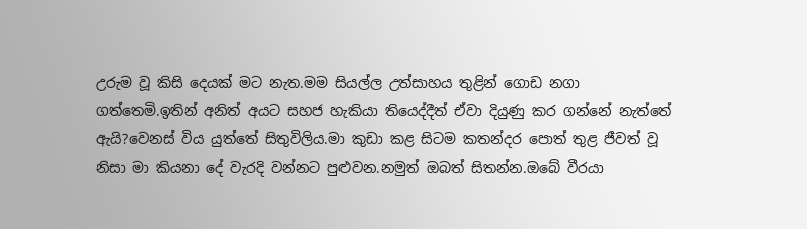උරුම වූ කිසි දෙයක් මට නැත.මම සියල්ල උත්සාහය තුළින් ගොඩ නගා ගත්තෙමි.ඉතින් අනිත් අයට සහජ හැකියා තියෙද්දීත් ඒවා දියුණු කර ගන්නේ නැත්තේ ඇයි?වෙනස් විය යුත්තේ සිතුවිලිය.මා කුඩා කළ සිටම කතන්දර පොත් තුළ ජීවත් වූ නිසා මා කියනා දේ වැරදි වන්නට පුළුවන.නමුත් ඔබත් සිතන්න.ඔබේ වීරයා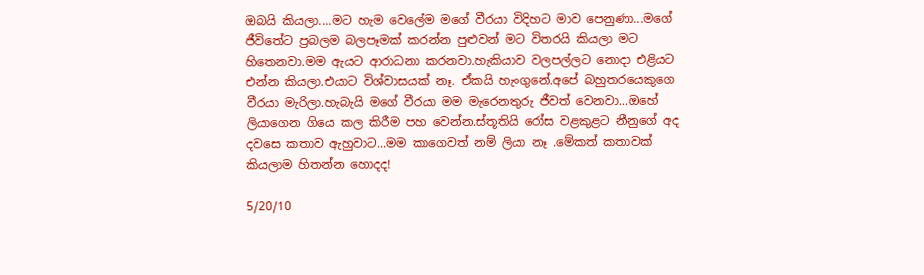ඔබයි කියලා....මට හැම වෙලේම මගේ වීරයා විදිහට මාව පෙනුණා...මගේ ජීවිතේට ප්‍රබලම බලපෑමක් කරන්න පුළුවන් මට විතරයි කියලා මට හිතෙනවා.මම ඇයට ආරාධනා කරනවා.හැකියාව වලපල්ලට නොදා එළියට එන්න කියලා.එයාට විශ්වාසයක් නෑ. ඒකයි හැංගුනේ.අපේ බහුතරයෙකුගෙ වීරයා මැරිලා.හැබැයි මගේ වීරයා මම මැරෙනතුරු ජීවත් වෙනවා...ඔහේ ලියාගෙන ගියෙ කල කිරීම පහ වෙන්න.ස්තූතියි රෝස වළකුළට නීනුගේ අද දවසෙ කතාව ඇහුවාට...මම කාගෙවත් නම් ලියා නෑ .මේකත් කතාවක් කියලාම හිතන්න හොදද!

5/20/10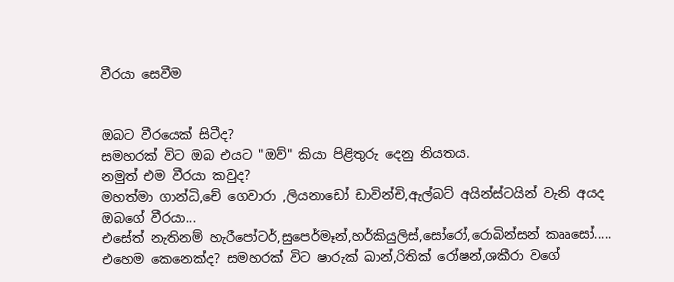වීරයා සෙවීම


ඔබට වීරයෙක් සිටීද?
සමහරක් විට ඔබ එයට "ඔව්" කියා පිළිතුරු දෙනු නියතය.
නමුත් එම වීරයා කවුද?
මහත්මා ගාන්ධි,චේ ගෙවාරා ,ලියනාඩෝ ඩාවින්චි,ඇල්බට් අයින්ස්ටයින් වැනි අයද ඔබගේ වීරයා...
එසේත් නැතිනම් හැරීපෝටර්,සුපෙර්මෑන්,හර්කියුලිස්,සෝරෝ,රොබින්සන් කෲසෝ.....
එහෙම කෙනෙක්ද? සමහරක් විට ෂාරුක් ඛාන්,රිතික් රෝෂන්,ශකීරා වගේ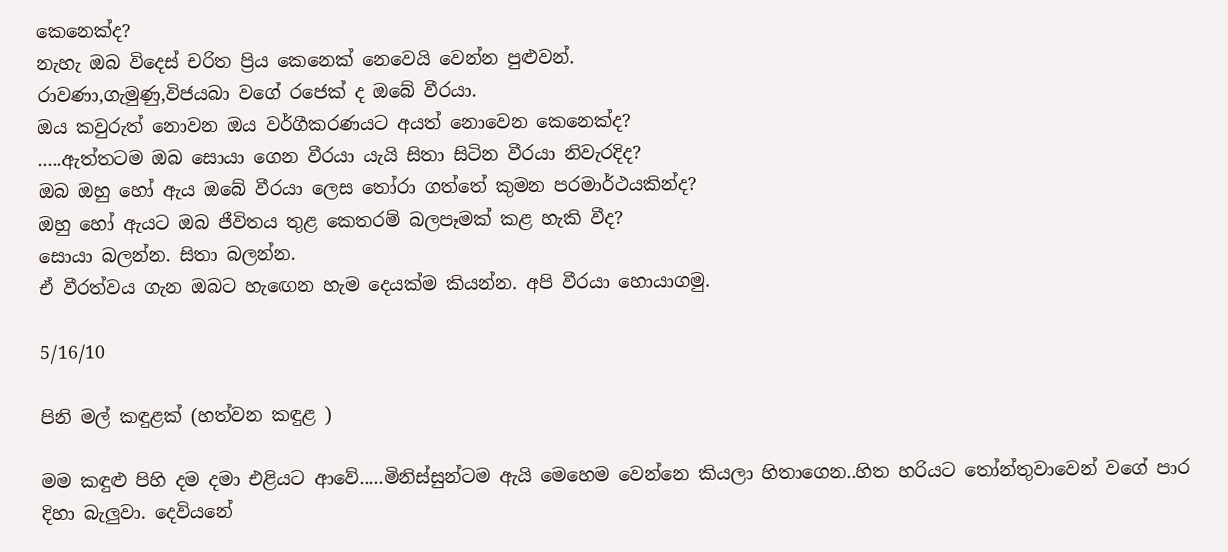කෙනෙක්ද?
නැහැ ඔබ විදෙස් චරිත ප්‍රිය කෙනෙක් නෙවෙයි වෙන්න පුළුවන්.
රාවණා,ගැමුණු,විජයබා වගේ රජෙක් ද ඔබේ වීරයා.
ඔය කවුරුත් නොවන ඔය වර්ගීකරණයට අයත් නොවෙන කෙනෙක්ද?
.....ඇත්තටම ඔබ සොයා ගෙන වීරයා යැයි සිතා සිටින වීරයා නිවැරදිද?
ඔබ ඔහු හෝ ඇය ඔබේ වීරයා ලෙස තෝරා ගත්තේ කුමන පරමාර්ථයකින්ද?
ඔහු හෝ ඇයට ඔබ ජීවිතය තුළ කෙතරම් බලපෑමක් කළ හැකි වීද?
සොයා බලන්න. සිතා බලන්න.
ඒ වීරත්වය ගැන ඔබට හැඟෙන හැම දෙයක්ම කියන්න. අපි වීරයා හොයාගමු.

5/16/10

පිනි මල් කඳුළක් (හත්වන කඳුළ )

මම කඳුළු පිහි දම දමා එළියට ආවේ.....මිනිස්සුන්ටම ඇයි මෙහෙම වෙන්නෙ කියලා හිතාගෙන..හිත හරියට තෝන්තුවාවෙන් වගේ පාර දිහා බැලුවා. දෙවියනේ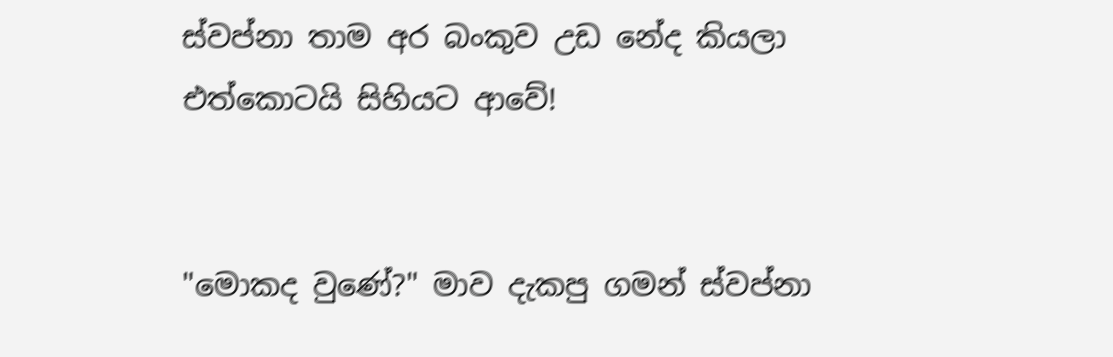ස්වප්නා තාම අර බංකුව උඩ නේද කියලා එත්කොටයි සිහියට ආවේ!


"මොකද වුණේ?" මාව දැකපු ගමන් ස්වප්නා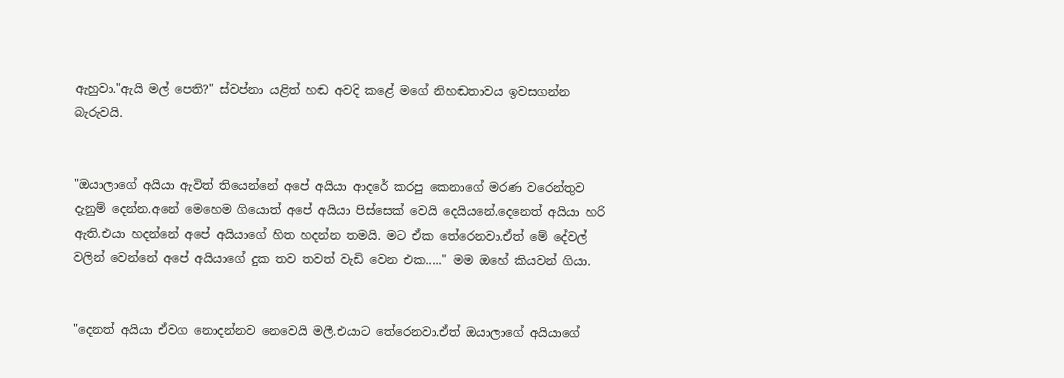ඇහුවා."ඇයි මල් පෙති?" ස්වප්නා යළිත් හඬ අවදි කළේ මගේ නිහඬතාවය ඉවසගන්න බැරුවයි.


"ඔයාලාගේ අයියා ඇවිත් තියෙන්නේ අපේ අයියා ආදරේ කරපු කෙනාගේ මරණ වරෙන්තුව දැනුම් දෙන්න.අනේ මෙහෙම ගියොත් අපේ අයියා පිස්සෙක් වෙයි දෙයියනේ.දෙනෙත් අයියා හරි ඇති.එයා හදන්නේ අපේ අයියාගේ හිත හදන්න තමයි. මට ඒක තේරෙනවා.ඒත් මේ දේවල් වලින් වෙන්නේ අපේ අයියාගේ දුක තව තවත් වැඩි වෙන එක....." මම ඔහේ කියවන් ගියා.


"දෙනත් අයියා ඒවග නොදන්නව නෙවෙයි මලී.එයාට තේරෙනවා.ඒත් ඔයාලාගේ අයියාගේ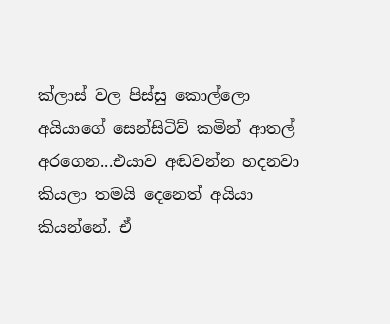ක්ලාස් වල පිස්සු කොල්ලො අයියාගේ සෙන්සිටිව් කමින් ආතල් අරගෙන...එයාව අඬවන්න හදනවා කියලා තමයි දෙනෙත් අයියා කියන්නේ. ඒ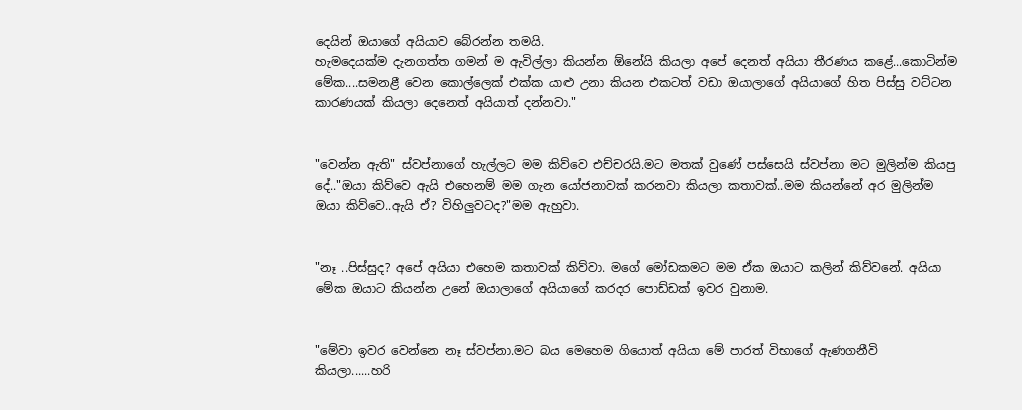දෙයින් ඔයාගේ අයියාව බේරන්න තමයි.
හැමදෙයක්ම දැනගත්ත ගමන් ම ඇවිල්ලා කියන්න ඕනේයි කියලා අපේ දෙනත් අයියා තීරණය කළේ...කොටින්ම මේක....සමනළී වෙන කොල්ලෙක් එක්ක යාළු උනා කියන එකටත් වඩා ඔයාලාගේ අයියාගේ හිත පිස්සු වට්ටන කාරණයක් කියලා දෙනෙත් අයියාත් දන්නවා."


"වෙන්න ඇති" ස්වප්නාගේ හැල්ලට මම කිව්වෙ එච්චරයි.මට මතක් වුණේ පස්සෙයි ස්වප්නා මට මුලින්ම කියපු දේ.."ඔයා කිව්වෙ ඇයි එහෙනම් මම ගැන යෝජනාවක් කරනවා කියලා කතාවක්..මම කියන්නේ අර මුලින්ම ඔයා කිව්වෙ..ඇයි ඒ? විහිලුවටද?"මම ඇහුවා.


"නෑ ..පිස්සුද? අපේ අයියා එහෙම කතාවක් කිව්වා. මගේ මෝඩකමට මම ඒක ඔයාට කලින් කිව්වනේ. අයියා මේක ඔයාට කියන්න උනේ ඔයාලාගේ අයියාගේ කරදර පොඩ්ඩක් ඉවර වුනාම.


"මේවා ඉවර වෙන්නෙ නෑ ස්වප්නා.මට බය මෙහෙම ගියොත් අයියා මේ පාරත් විභාගේ ඇණගනීවි කියලා......හරි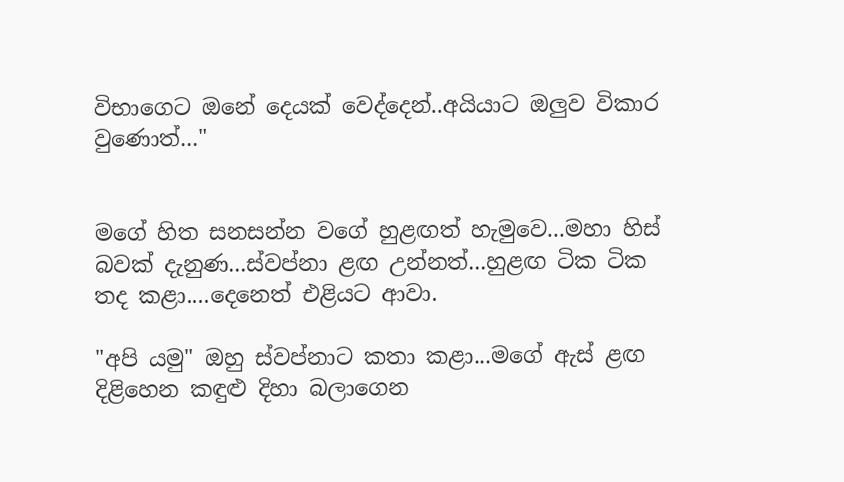විභාගෙට ඔනේ දෙයක් වෙද්දෙන්..අයියාට ඔලුව විකාර වුණොත්..."


මගේ හිත සනසන්න වගේ හුළඟත් හැමුවෙ...මහා හිස් බවක් දැනුණ...ස්වප්නා ළඟ උන්නත්...හුළඟ ටික ටික තද කළා....දෙනෙත් එළියට ආවා.

"අපි යමු" ඔහු ස්වප්නාට කතා කළා...මගේ ඇස් ළඟ දිළිහෙන කඳුළු දිහා බලාගෙන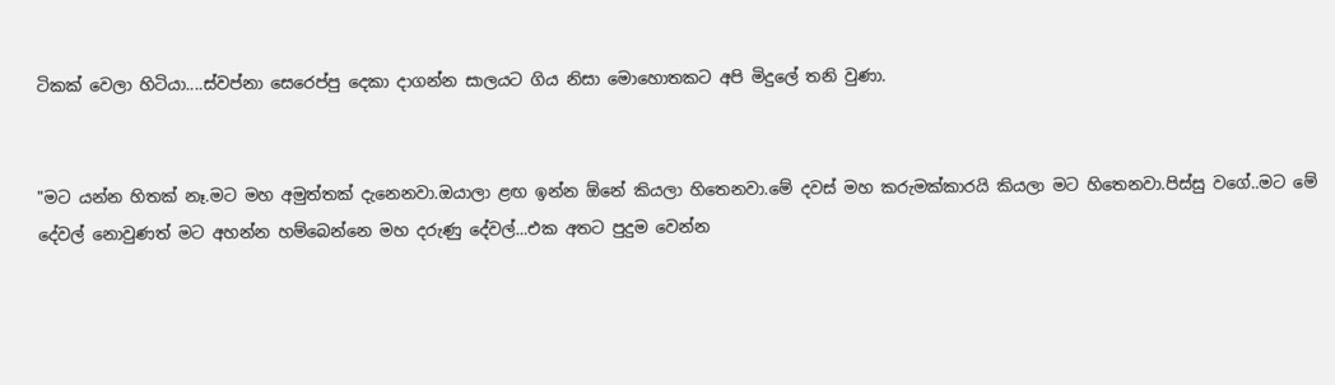ටිකක් වෙලා හිටියා....ස්වප්නා සෙරෙප්පු දෙකා දාගන්න සාලයට ගිය නිසා මොහොතකට අපි මිදුලේ තනි වුණා.


"මට යන්න හිතක් නෑ.මට මහ අමුත්තක් දැනෙනවා.ඔයාලා ළඟ ඉන්න ඕනේ කියලා හිතෙනවා.මේ දවස් මහ කරුමක්කාරයි කියලා මට හිතෙනවා.පිස්සු වගේ..මට මේ දේවල් නොවුණත් මට අහන්න හම්බෙන්නෙ මහ දරුණු දේවල්...එක අතට පුදුම වෙන්න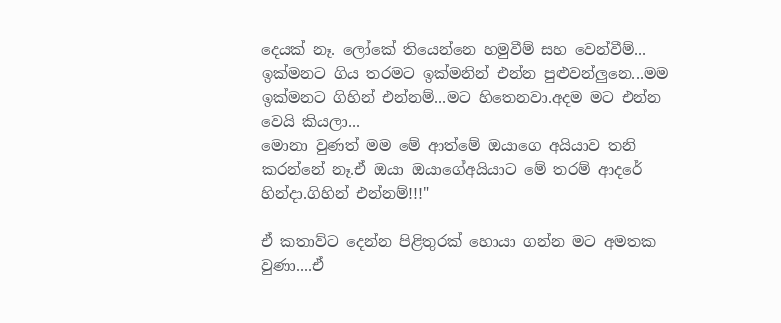දෙයක් නෑ. ලෝකේ තියෙන්නෙ හමුවීම් සහ වෙන්වීම්...
ඉක්මනට ගිය තරමට ඉක්මනින් එන්න පුළුවන්ලුනෙ...මම ඉක්මනට ගිහින් එන්නම්...මට හිතෙනවා.අදම මට එන්න වෙයි කියලා...
මොනා වුණත් මම මේ ආත්මේ ඔයාගෙ අයියාව තනි කරන්නේ නෑ.ඒ ඔයා ඔයාගේඅයියාට මේ තරම් ආදරේ හින්දා.ගිහින් එන්නම්!!!"

ඒ කතාව්ට දෙන්න පිළිතුරක් හොයා ගන්න මට අමතක වුණා....ඒ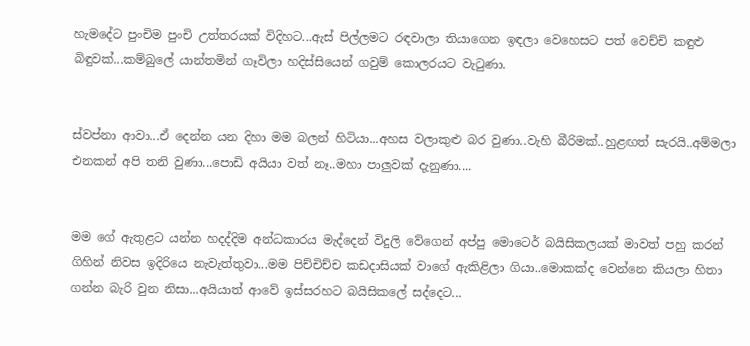හැමදේට පුංචිම පුංචි උත්තරයක් විදිහට...ඇස් පිල්ලමට රඳවාලා තියාගෙන ඉඳලා වෙහෙසට පත් වෙච්චි කඳුළු බිඳුවක්...කම්බුලේ යාන්තමින් ගෑවිලා හදිස්සියෙන් ගවුම් කොලරයට වැටුණා.


ස්වප්නා ආවා...ඒ දෙන්න යන දිහා මම බලන් හිටියා...අහස වලාකුළු බර වුණා..වැහි බීරිමක්..හුළඟත් සැරයි..අම්මලා එනකන් අපි තනි වුණා...පොඩි අයියා වත් නෑ..මහා පාලුවක් දැනුණා....


මම ගේ ඇතුළට යන්න හදද්දිම අන්ධකාරය මැද්දෙන් විදුලි වේගෙන් අප්පු මොටෙර් බයිසිකලයක් මාවත් පහු කරන් ගිහින් නිවස ඉදිරියෙ නැවැත්තුවා...මම පිච්චිච්ච කඩදාසියක් වාගේ ඇකිළිලා ගියා..මොකක්ද වෙන්නෙ කියලා හිතා ගන්න බැරි වුන නිසා...අයියාත් ආවේ ඉස්සරහට බයිසිකලේ සද්දෙට...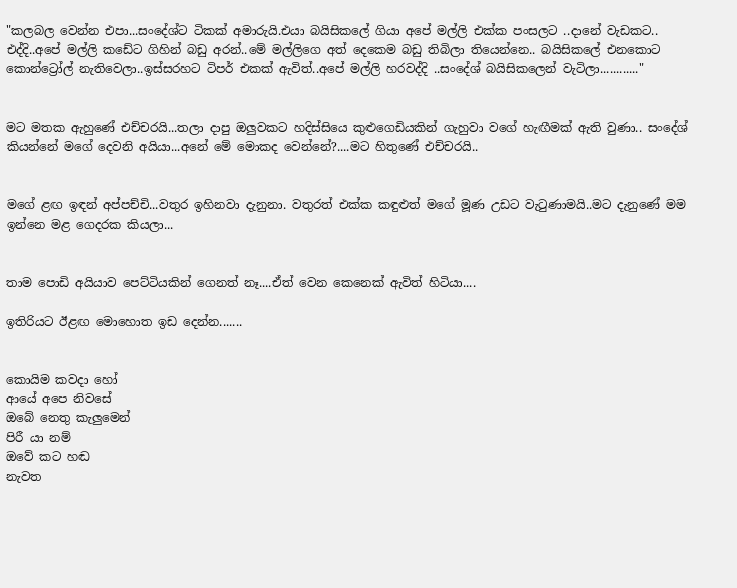"කලබල වෙන්න එපා...සංදේශ්ට ටිකක් අමාරුයි.එයා බයිසිකලේ ගියා අපේ මල්ලි එක්ක පංසලට ..දානේ වැඩකට.. එද්දි..අපේ මල්ලි කඩේට ගිහින් බඩු අරන්..මේ මල්ලිගෙ අත් දෙකෙම බඩු තිබිලා තියෙන්නෙ.. බයිසිකලේ එනකොට කොන්ට්‍රෝල් නැතිවෙලා..ඉස්සරහට ටිපර් එකක් ඇවිත්..අපේ මල්ලි හරවද්දි ..සංදේශ් බයිසිකලෙන් වැටිලා............"


මට මතක ඇහුණේ එච්චරයි...තලා දාපු ඔලුවකට හදිස්සියෙ කුළුගෙඩියකින් ගැහුවා වගේ හැඟීමක් ඇති වුණා.. සංදේශ් කියන්නේ මගේ දෙවනි අයියා...අනේ මේ මොකද වෙන්නේ?....මට හිතුණේ එච්චරයි..


මගේ ළඟ ඉඳන් අප්පච්චි...වතුර ඉහිනවා දැනුනා. වතුරත් එක්ක කඳුළුත් මගේ මූණ උඩට වැටුණාමයි..මට දැනුණේ මම ඉන්නෙ මළ ගෙදරක කියලා...


තාම පොඩි අයියාව පෙට්ටියකින් ගෙනත් නෑ....ඒත් වෙන කෙනෙක් ඇවිත් හිටියා....

ඉතිරියට ඊළඟ මොහොත ඉඩ දෙන්න.......


කොයිම කවදා හෝ
ආයේ අපෙ නිවසේ
ඔබේ නෙතු කැලුමෙන්
පිරී යා නම්
ඔවේ කට හඬ
නැවත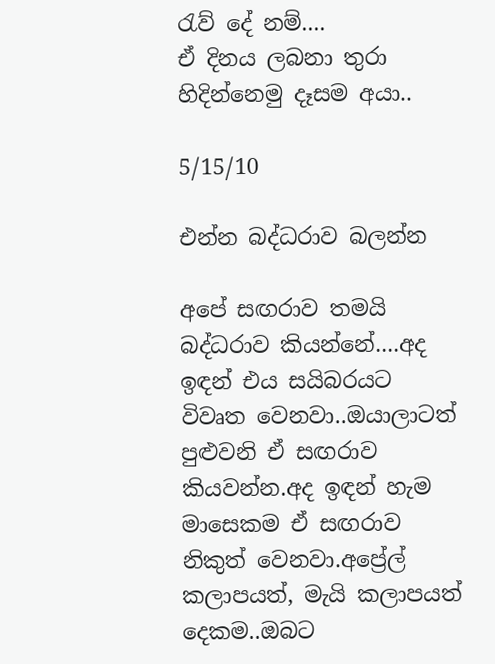රැව් දේ නම්....
ඒ දිනය ලබනා තුරා
හිදින්නෙමු දෑසම අයා..

5/15/10

එන්න බද්ධරාව බලන්න

අපේ සඟරාව තමයි බද්ධරාව කියන්නේ....අද ඉඳන් එය සයිබරයට විවෘත වෙනවා..ඔයාලාටත් පුළුවනි ඒ සඟරාව කියවන්න.අද ඉඳන් හැම මාසෙකම ඒ සඟරාව නිකුත් වෙනවා.අප්‍රේල් කලාපයත්, මැයි කලාපයත් දෙකම..ඔබට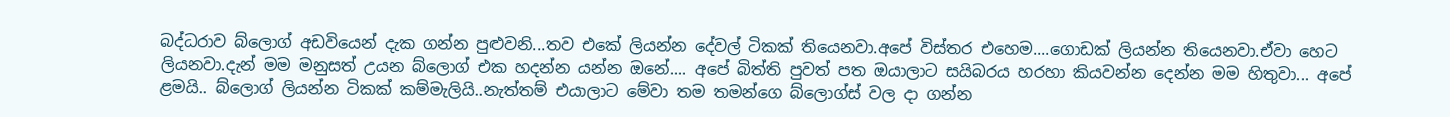බද්ධරාව බ්ලොග් අඩවියෙන් දැක ගන්න පුළුවනි...තව එකේ ලියන්න දේවල් ටිකක් තියෙනවා.අපේ විස්තර එහෙම....ගොඩක් ලියන්න තියෙනවා.ඒවා ‍හෙට ලියනවා.දැන් මම මනුසත් උයන බ්ලොග් එක හදන්න යන්න ඔනේ.... අපේ බිත්ති පුවත් පත ඔයාලාට සයිබරය හරහා කියවන්න දෙන්න මම හිතුවා... අපේ ළමයි.. බ්ලොග් ලියන්න ටිකක් කම්මැලියි..නැත්තම් එයාලාට මේවා තම තමන්ගෙ බ්ලොග්ස් වල දා ගන්න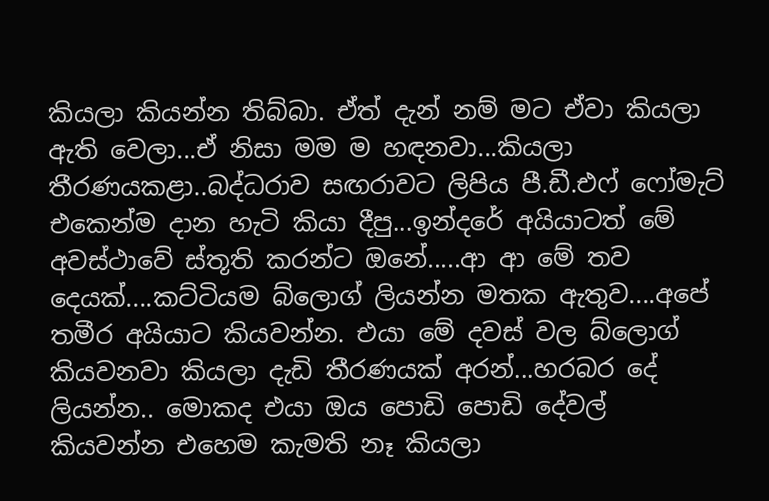කියලා කියන්න තිබ්බා. ඒත් දැන් නම් මට ඒවා කියලා ඇති වෙලා...ඒ නිසා මම ම හඳනවා...කියලා තීරණයකළා..බද්ධරාව සඟරාවට ලිපිය පී.ඩී.එෆ් ෆෝමැට් එකෙන්ම දාන හැටි කියා දීපු...ඉන්දරේ අයියාටත් මේ අවස්ථාවේ ස්තූති කරන්ට ඔනේ.....ආ ආ මේ තව දෙයක්....කට්ටියම බ්ලොග් ලියන්න මතක ඇතුව....අපේ තමීර අයියාට කියවන්න. එයා මේ දවස් වල බ්ලොග් කියවනවා කියලා දැඩි තීරණයක් අරන්...හරබර දේ ලියන්න.. මොකද එයා ඔය පොඩි පොඩි දේවල් කියවන්න එහෙම කැමති නෑ කියලා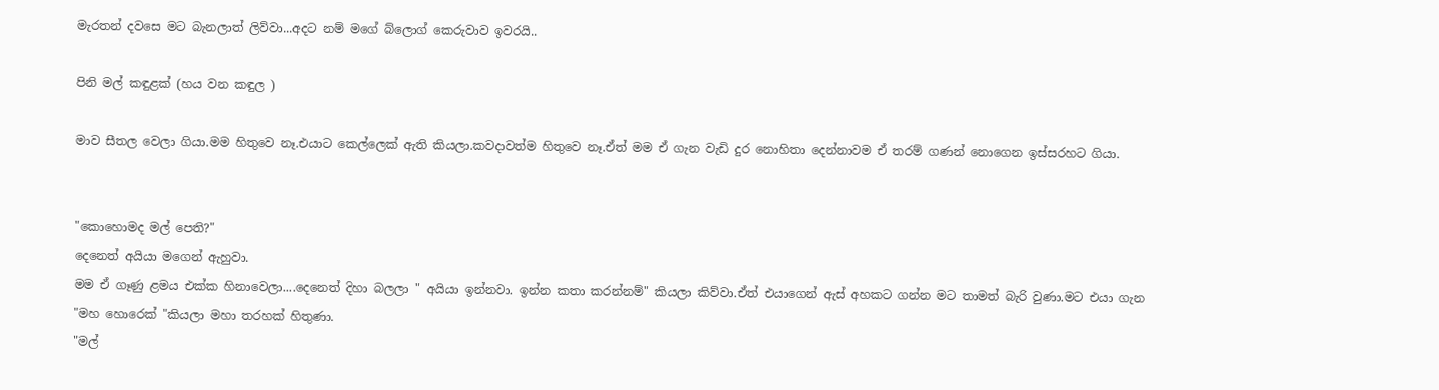මැරතන් දවසෙ මට බැනලාත් ලිව්වා...අදට නම් මගේ බ්ලොග් කෙරුවාව ඉවරයි..

පිනි මල් කඳුළක් (හය වන කඳුල )

මාව සීතල වෙලා ගියා.මම හිතුවෙ නෑ.එයාට කෙල්ලෙක් ඇති කියලා.කවදාවත්ම හිතුවෙ නෑ.ඒත් මම ඒ ගැන වැඩි දුර නොහිතා දෙන්නාවම ඒ තරම් ගණන් නොගෙන ඉස්සරහට ගියා.


"කොහොමද මල් පෙති?"
දෙනෙත් අයියා මගෙන් ඇහුවා.
මම ඒ ගෑණු ළමය එක්ක හිනාවෙලා....දෙනෙත් දිහා බලලා " අයියා ඉන්නවා. ඉන්න කතා කරන්නම්" කියලා කිව්වා.ඒත් එයාගෙන් ඇස් අහකට ගන්න මට තාමත් බැරි වුණා.මට එයා ගැන "මහ හොරෙක් "කියලා මහා තරහක් හිතුණා.
"මල්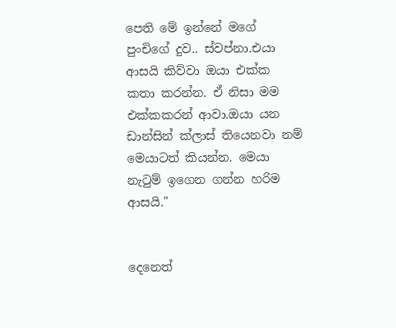පෙති මේ ඉන්නේ මගේ පුංචිගේ දුව.. ස්වප්නා.එයා ආසයි කිව්වා ඔයා එක්ක කතා කරන්න. ඒ නිසා මම එක්කකරන් ආවා.ඔයා යන ඩාන්සින් ක්ලාස් තියෙනවා නම් මෙයාටත් කියන්න. මෙයා නැටුම් ඉගෙන ගන්න හරිම ආසයි."


දෙනෙත්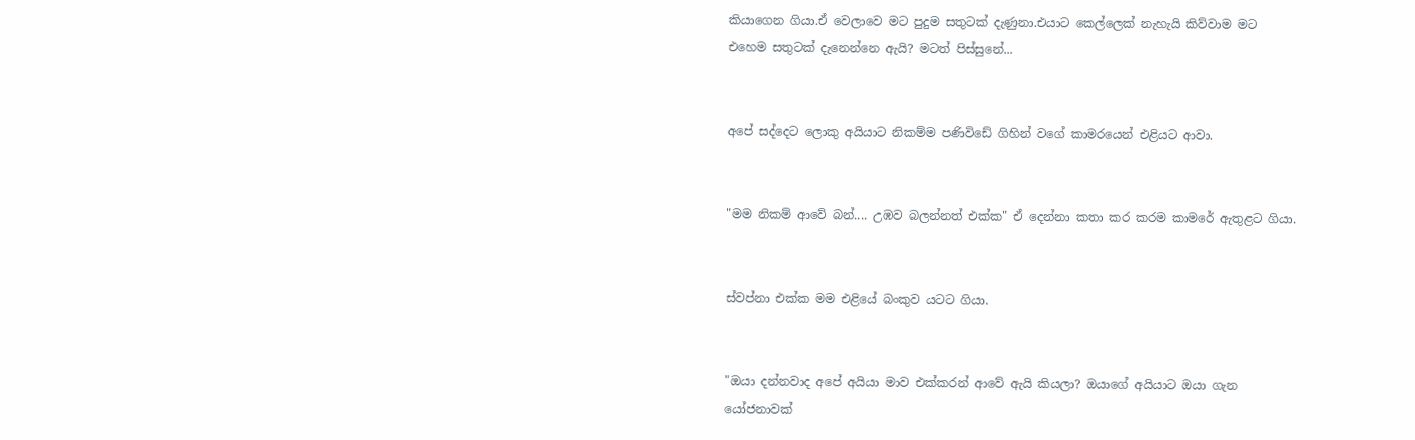කියාගෙන ගියා.ඒ වෙලාවෙ මට පුදුම සතුටක් දැණුනා.එයාට කෙල්ලෙක් නැහැයි කිව්වාම මට එහෙම සතුටක් දැනෙන්නෙ ඇයි? මටත් පිස්සුනේ...


අපේ සද්දෙට ලොකු අයියාට නිකම්ම පණිවිඩේ ගිහින් වගේ කාමරයෙන් එළියට ආවා.


"මම නිකම් ආවේ බන්.... උඹව බලන්නත් එක්ක" ඒ දෙන්නා කතා කර කරම කාමරේ ඇතුළට ගියා.


ස්වප්නා එක්ක මම එළියේ බංකුව යටට ගියා.


"ඔයා දන්නවාද අපේ අයියා මාව එක්කරන් ආවේ ඇයි කියලා? ඔයාගේ අයියාට ඔයා ගැන යෝජනාවක්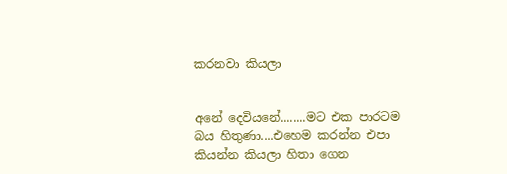කරනවා කියලා


අනේ දෙවියනේ........මට එක පාරටම බය හිතුණා....එහෙම කරන්න එපා කියන්න කියලා හිතා ගෙන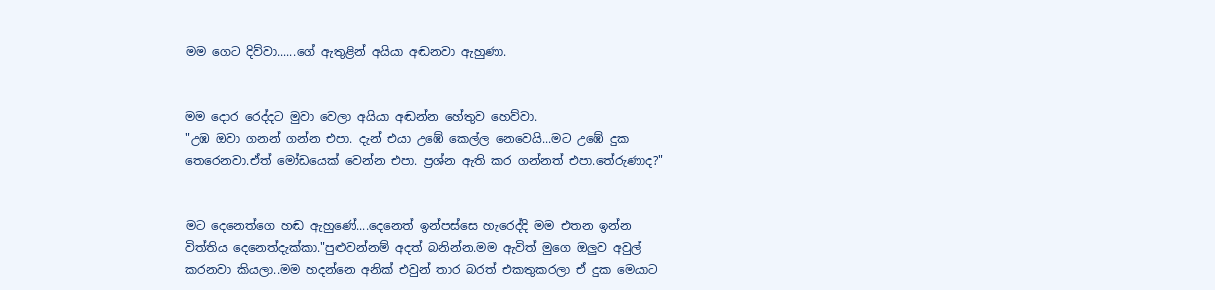මම ගෙට දිව්වා......ගේ ඇතුළින් අයියා අඬනවා ඇහුණා.


මම දොර රෙද්දට මුවා වෙලා අයියා අඬන්න හේතුව හෙව්වා.
"උඹ ඔවා ගනන් ගන්න එපා. දැන් එයා උඹේ කෙල්ල නෙවෙයි...මට උඹේ දුක තෙරෙනවා.ඒත් මෝඩයෙක් වෙන්න එපා. ප්‍රශ්න ඇති කර ගන්නත් එපා.තේරුණාද?"


මට දෙනෙත්ගෙ හඬ ඇහුණේ....දෙනෙත් ඉන්පස්සෙ හැරෙද්දි මම එතන ඉන්න විත්තිය දෙනෙත්දැක්කා."පුළුවන්නම් අදත් බනින්න.මම ඇවිත් මුගෙ ඔලුව අවුල් කරනවා කියලා..මම හදන්නෙ අනික් එවුන් තාර බරත් එකතුකරලා ඒ දුක මෙයාට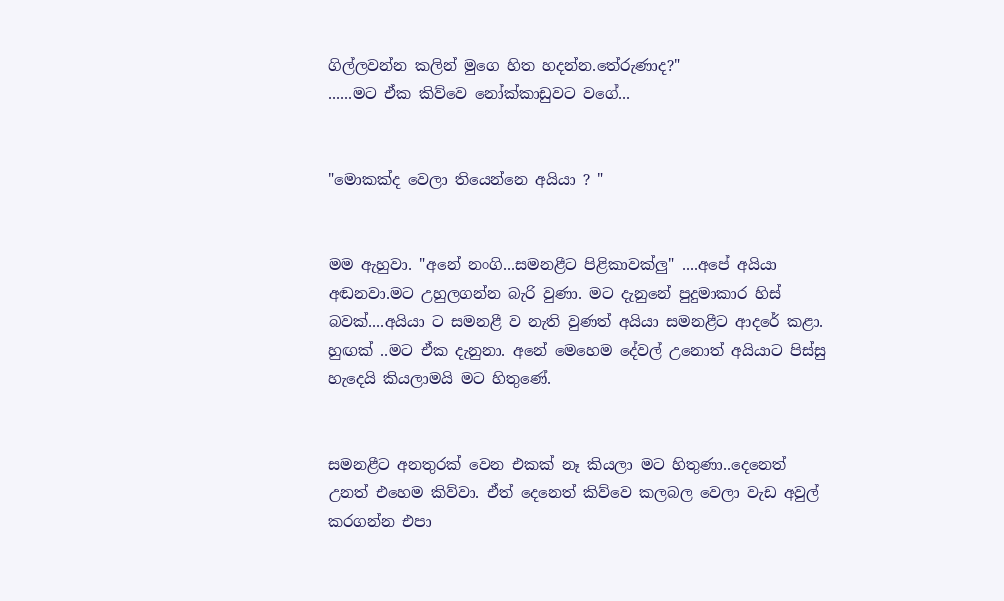ගිල්ලවන්න කලින් මුගෙ හිත හදන්න.තේරුණාද?"
......මට ඒක කිව්වෙ නෝක්කාඩුවට වගේ...


"මොකක්ද වෙලා තියෙන්නෙ අයියා ? "


මම ඇහුවා. "අනේ නංගි...සමනළීට පිළිකාවක්ලු" ....අපේ අයියා අඬනවා.මට උහුලගන්න බැරි වුණා. මට දැනුනේ පුදුමාකාර හිස් බවක්....අයියා ට සමනළී ව නැති වුණත් අයියා සමනළීට ආදරේ කළා. හුඟක් ..මට ඒක දැනුනා. අනේ මෙහෙම දේවල් උනොත් අයියාට පිස්සු හැදෙයි කියලාමයි මට හිතුණේ.


සමනළීට අනතුරක් වෙන එකක් නෑ කියලා මට හිතුණා..දෙනෙත් උනත් එහෙම කිව්වා. ඒත් දෙනෙත් කිව්වෙ කලබල වෙලා වැඩ අවුල් කරගන්න එපා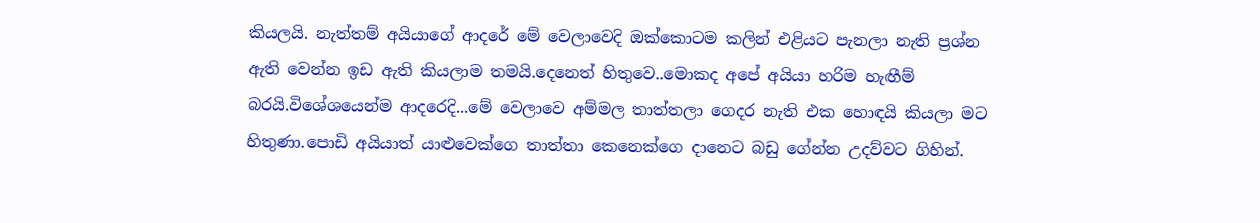කියලයි. නැත්තම් අයියාගේ ආදරේ මේ වෙලාවෙදි ඔක්කොටම කලින් එළියට පැනලා නැති ප්‍රශ්න ඇති වෙන්න ඉඩ ඇති කියලාම තමයි.දෙනෙත් හිතුවෙ..මොකද අපේ අයියා හරිම හැඟීම් බරයි.විශේශයෙන්ම ආදරෙදි...මේ වෙලාවෙ අම්මල තාත්තලා ගෙදර නැති එක හොඳයි කියලා මට හිතුණා.පොඩි අයියාත් යාළුවෙක්ගෙ තාත්තා කෙනෙක්ගෙ දානෙට බඩු ගේන්න උදව්වට ගිහින්.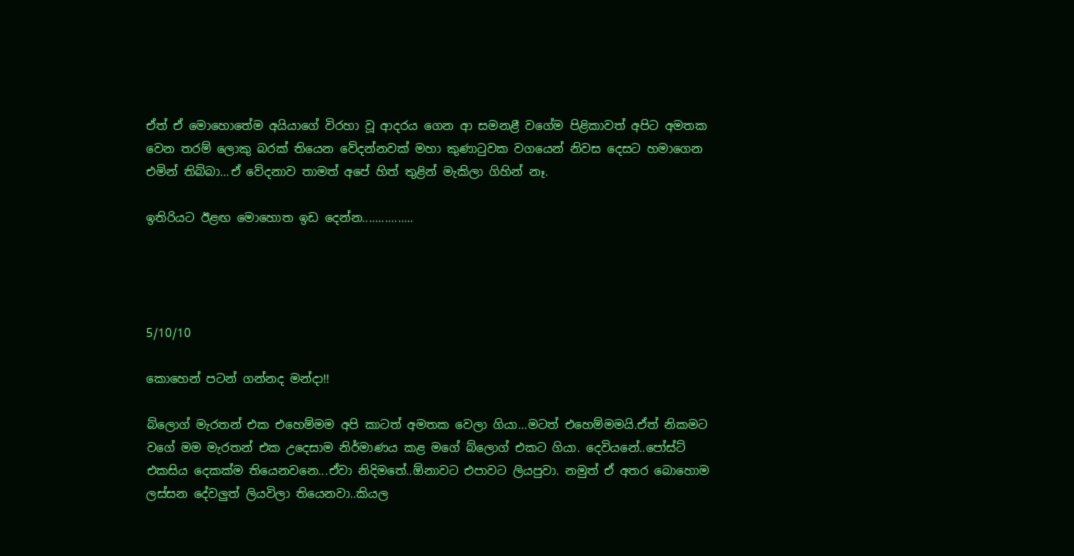ඒත් ඒ මොහොතේම අයියාගේ විරහා වූ ආදරය ගෙන ආ සමනළී වගේම පිළිකාවත් අපිට අමතක වෙන තරම් ලොකු බරක් තියෙන වේදන්නවක් මහා කුණාටුවක වගයෙන් නිවස දෙසට හමාගෙන එමින් තිබ්බා...ඒ වේදනාව තාමත් අපේ හිත් තුළින් මැකිලා ගිහින් නෑ.

ඉතිරියට ඊළඟ මොහොත ඉඩ දෙන්න................




5/10/10

කොහෙන් පටන් ගන්නද මන්දා!!

බ්ලොග් මැරතන් එක එහෙම්මම අපි කාටත් අමතක වෙලා ගියා...මටත් එහෙම්මමයි.ඒත් නිකමට වගේ මම මැරතන් එක උදෙසාම නිර්මාණය කළ මගේ බ්ලොග් එකට ගියා. දෙවියනේ..පෝස්ට් එකසිය දෙකක්ම තියෙනවනෙ...ඒවා නිදිමතේ..ඕනාවට එපාවට ලියපුවා. නමුත් ඒ අතර බොහොම ලස්සන දේවලුත් ලියවිලා තියෙනවා..කියල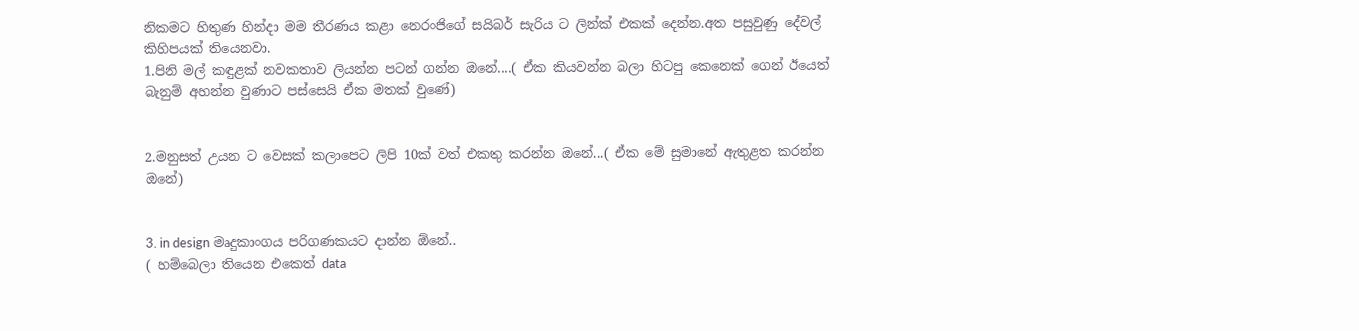නිකමට හිතුණ හින්දා මම තීරණය කළා නෙරංජිගේ සයිබර් සැරිය ට ලින්ක් එකක් දෙන්න.අත පසුවුණු දේවල් කිහිපයක් තියෙනවා.
1.පිනි මල් කඳුළක් නවකතාව ලියන්න පටන් ගන්න ඔනේ....( ඒක කියවන්න බලා හිටපු කෙනෙක් ගෙන් ඊයෙත් බැනුම් අහන්න වුණාට පස්සෙයි ඒක මතක් වුණේ)


2.මනුසත් උයන ට වෙසක් කලාපෙට ලිපි 10ක් වත් එකතු කරන්න ඔනේ...( ඒක මේ සුමානේ ඇතුළත කරන්න ඔනේ)


3. in design මෘදුකාංගය පරිගණකයට දාන්න ඕනේ..
( හම්බෙලා තියෙන එකෙත් data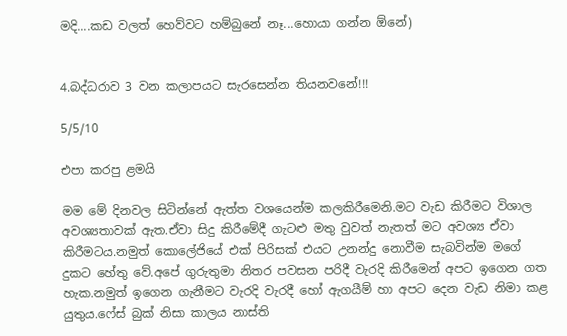මදි....කඩ වලත් හෙව්වට හම්බුනේ නෑ...හොයා ගන්න ඕනේ)


4.බද්ධරාව 3 වන කලාපයට සැරසෙන්න තියනවනේ!!!

5/5/10

එපා කරපු ළමයි

මම මේ දිනවල සිටින්නේ ඇත්ත වශයෙන්ම කලකිරීමෙනි.මට වැඩ කිරීමට විශාල අවශ්‍යතාවක් ඇත.ඒවා සිදු කිරීමේදී ගැටළු මතු වුවත් නැතත් මට අවශ්‍ය ඒවා කිරීමටය.නමුත් කොලේජියේ එක් පිරිසක් එයට උනන්දු නොවීම සැබවින්ම මගේ දුකට හේතු වේ.අපේ ගුරුතුමා නිතර පවසන පරිදී වැරදි කිරීමෙන් අපට ඉගෙන ගත හැක.නමුත් ඉගෙන ගැනීමට වැරදි වැරදී හෝ ඇගයීම් හා අපට දෙන වැඩ නිමා කළ යුතුය.ෆේස් බුක් නිසා කාලය නාස්ති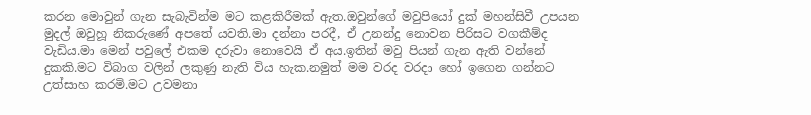කරන මොවුන් ගැන සැබැවින්ම මට කළකිරීමක් ඇත.ඔවුන්ගේ මවුපියෝ දුක් මහන්සිවී උපයන මුදල් ඔවුහූ නිකරුණේ අපතේ යවති.මා දන්නා පරදී, ඒ උනන්දු නොවන පිරිසට වගකීම්ද වැඩිය.මා මෙන් පවුලේ එකම දරුවා නොවෙයි ඒ අය.ඉතින් මවු පියන් ගැන ඇති වන්නේ දුකකි.මට විබාග වලින් ලකුණු නැති විය හැක.නමුත් මම වරද වරදා හෝ ඉගෙන ගන්නට උත්සාහ කරමි.මට උවමනා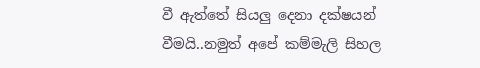වී ඇත්තේ සියලු දෙනා දක්ෂයන් වීමයි..නමුත් අපේ කම්මැලි සිහල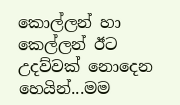කොල්ලන් හා කෙල්ලන් ඊට උදව්වක් නොදෙන හෙයින්...මම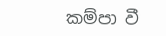කම්පා වී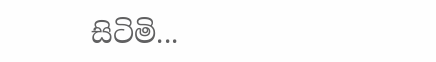සිටිමි...